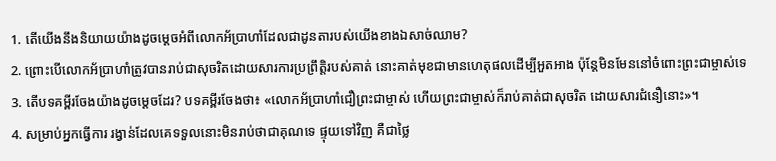1. តើយើងនឹងនិយាយយ៉ាងដូចម្ដេចអំពីលោកអ័ប្រាហាំដែលជាដូនតារបស់យើងខាងឯសាច់ឈាម?
2. ព្រោះបើលោកអ័ប្រាហាំត្រូវបានរាប់ជាសុចរិតដោយសារការប្រព្រឹត្តិរបស់គាត់ នោះគាត់មុខជាមានហេតុផលដើម្បីអួតអាង ប៉ុន្ដែមិនមែននៅចំពោះព្រះជាម្ចាស់ទេ
3. តើបទគម្ពីរចែងយ៉ាងដូចម្ដេចដែរ? បទគម្ពីរចែងថា៖ «លោកអ័ប្រាហាំជឿព្រះជាម្ចាស់ ហើយព្រះជាម្ចាស់ក៏រាប់គាត់ជាសុចរិត ដោយសារជំនឿនោះ»។
4. សម្រាប់អ្នកធ្វើការ រង្វាន់ដែលគេទទួលនោះមិនរាប់ថាជាគុណទេ ផ្ទុយទៅវិញ គឺជាថ្លៃ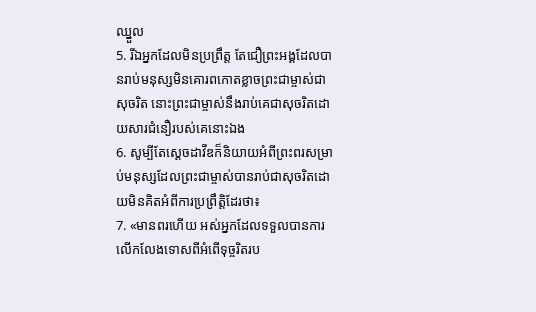ឈ្នួល
5. រីឯអ្នកដែលមិនប្រព្រឹត្ដ តែជឿព្រះអង្គដែលបានរាប់មនុស្សមិនគោរពកោតខ្លាចព្រះជាម្ចាស់ជាសុចរិត នោះព្រះជាម្ចាស់នឹងរាប់គេជាសុចរិតដោយសារជំនឿរបស់គេនោះឯង
6. សូម្បីតែស្ដេចដាវីឌក៏និយាយអំពីព្រះពរសម្រាប់មនុស្សដែលព្រះជាម្ចាស់បានរាប់ជាសុចរិតដោយមិនគិតអំពីការប្រព្រឹត្តិដែរថា៖
7. «មានពរហើយ អស់អ្នកដែលទទួលបានការលើកលែងទោសពីអំពើទុច្ចរិតរប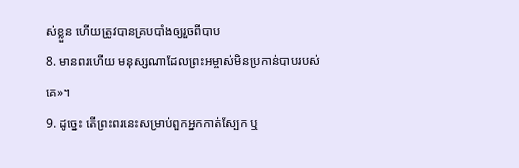ស់ខ្លួន ហើយត្រូវបានគ្របបាំងឲ្យរួចពីបាប
8. មានពរហើយ មនុស្សណាដែលព្រះអម្ចាស់មិនប្រកាន់បាបរបស់គេ»។
9. ដូច្នេះ តើព្រះពរនេះសម្រាប់ពួកអ្នកកាត់ស្បែក ឬ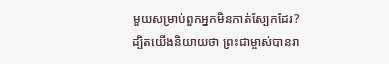មួយសម្រាប់ពួកអ្នកមិនកាត់ស្បែកដែរ? ដ្បិតយើងនិយាយថា ព្រះជាម្ចាស់បានរា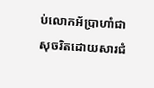ប់លោកអ័ប្រាហាំជាសុចរិតដោយសារជំ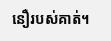នឿរបស់គាត់។